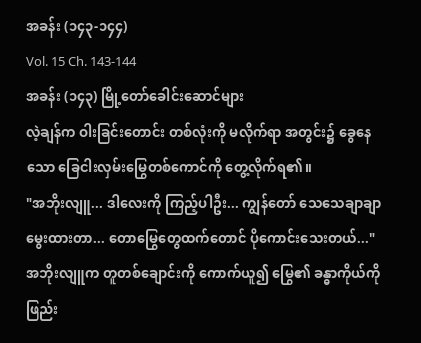အခန်း (၁၄၃-၁၄၄)
Vol. 15 Ch. 143-144
အခန်း (၁၄၃) မြို့တော်ခေါင်းဆောင်များ
လဲ့ချန်က ဝါးခြင်းတောင်း တစ်လုံးကို မလိုက်ရာ အတွင်း၌ ခွေနေသော ခြေငါးလှမ်းမြွေတစ်ကောင်ကို တွေ့လိုက်ရ၏။
"အဘိုးလျူ... ဒါလေးကို ကြည့်ပါဦး... ကျွန်တော် သေသေချာချာ မွေးထားတာ... တောမြွေတွေထက်တောင် ပိုကောင်းသေးတယ်..."
အဘိုးလျူက တူတစ်ချောင်းကို ကောက်ယူ၍ မြွေ၏ ခန္ဓာကိုယ်ကို ဖြည်း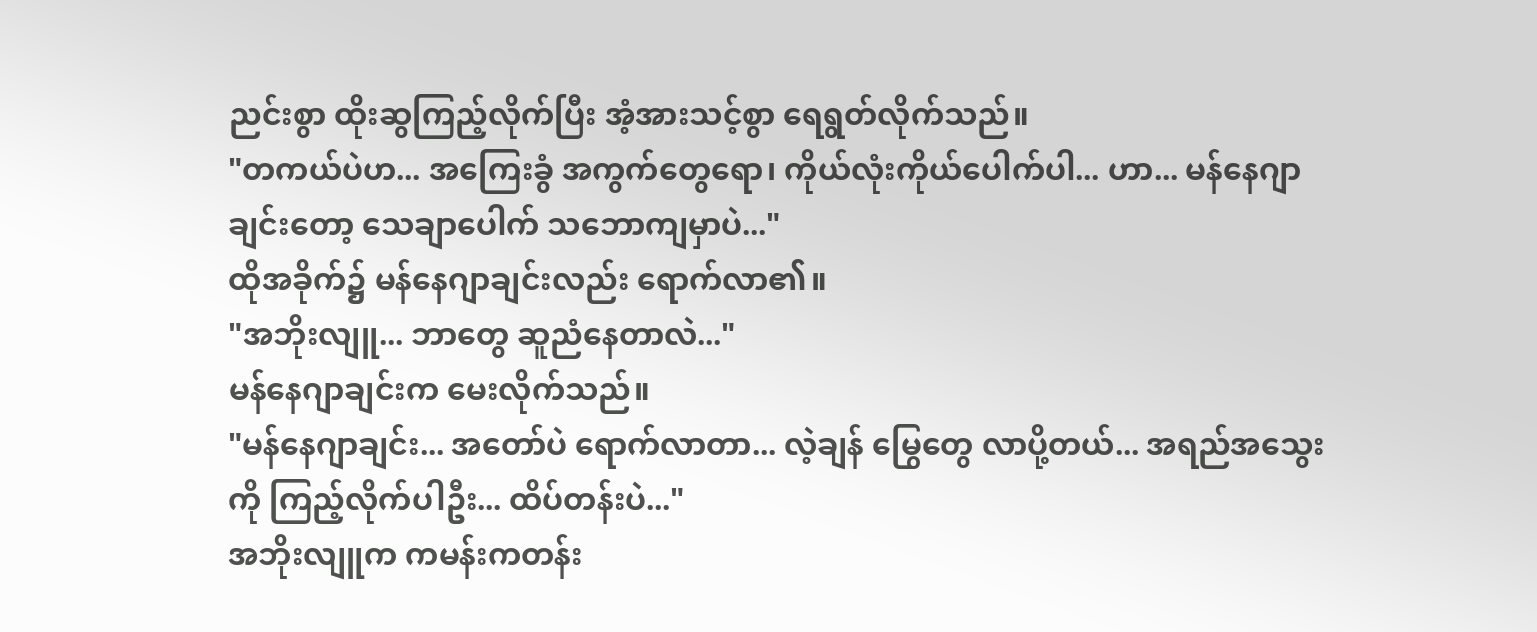ညင်းစွာ ထိုးဆွကြည့်လိုက်ပြီး အံ့အားသင့်စွာ ရေရွတ်လိုက်သည်။
"တကယ်ပဲဟ... အကြေးခွံ အကွက်တွေရော၊ ကိုယ်လုံးကိုယ်ပေါက်ပါ... ဟာ... မန်နေဂျာချင်းတော့ သေချာပေါက် သဘောကျမှာပဲ..."
ထိုအခိုက်၌ မန်နေဂျာချင်းလည်း ရောက်လာ၏။
"အဘိုးလျူ... ဘာတွေ ဆူညံနေတာလဲ..."
မန်နေဂျာချင်းက မေးလိုက်သည်။
"မန်နေဂျာချင်း... အတော်ပဲ ရောက်လာတာ... လဲ့ချန် မြွေတွေ လာပို့တယ်... အရည်အသွေးကို ကြည့်လိုက်ပါဦး... ထိပ်တန်းပဲ..."
အဘိုးလျူက ကမန်းကတန်း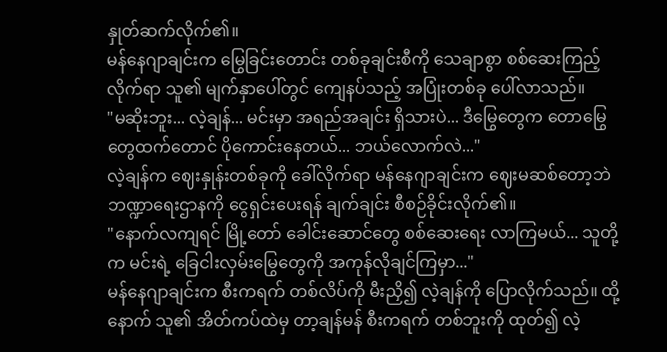နှုတ်ဆက်လိုက်၏။
မန်နေဂျာချင်းက မြွေခြင်းတောင်း တစ်ခုချင်းစီကို သေချာစွာ စစ်ဆေးကြည့်လိုက်ရာ သူ၏ မျက်နှာပေါ်တွင် ကျေနပ်သည့် အပြုံးတစ်ခု ပေါ်လာသည်။
"မဆိုးဘူး... လဲ့ချန်... မင်းမှာ အရည်အချင်း ရှိသားပဲ... ဒီမြွေတွေက တောမြွေတွေထက်တောင် ပိုကောင်းနေတယ်... ဘယ်လောက်လဲ..."
လဲ့ချန်က ဈေးနှုန်းတစ်ခုကို ခေါ်လိုက်ရာ မန်နေဂျာချင်းက ဈေးမဆစ်တော့ဘဲ ဘဏ္ဍာရေးဌာနကို ငွေရှင်းပေးရန် ချက်ချင်း စီစဉ်ခိုင်းလိုက်၏။
"နောက်လကျရင် မြို့တော် ခေါင်းဆောင်တွေ စစ်ဆေးရေး လာကြမယ်... သူတို့က မင်းရဲ့ ခြေငါးလှမ်းမြွေတွေကို အကုန်လိုချင်ကြမှာ..."
မန်နေဂျာချင်းက စီးကရက် တစ်လိပ်ကို မီးညှိ၍ လဲ့ချန်ကို ပြောလိုက်သည်။ ထို့နောက် သူ၏ အိတ်ကပ်ထဲမှ တာ့ချန်မန် စီးကရက် တစ်ဘူးကို ထုတ်၍ လဲ့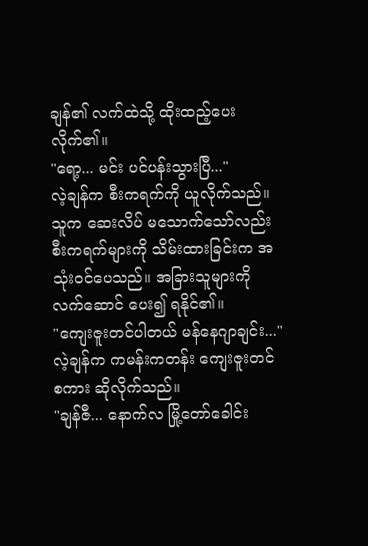ချန်၏ လက်ထဲသို့ ထိုးထည့်ပေးလိုက်၏။
"ရော့... မင်း ပင်ပန်းသွားပြီ..."
လဲ့ချန်က စီးကရက်ကို ယူလိုက်သည်။
သူက ဆေးလိပ် မသောက်သော်လည်း စီးကရက်များကို သိမ်းထားခြင်းက အသုံးဝင်ပေသည်။ အခြားသူများကို လက်ဆောင် ပေး၍ ရနိုင်၏။
"ကျေးဇူးတင်ပါတယ် မန်နေဂျာချင်း..."
လဲ့ချန်က ကမန်းကတန်း ကျေးဇူးတင်စကား ဆိုလိုက်သည်။
"ချန်ဇီ... နောက်လ မြို့တော်ခေါင်း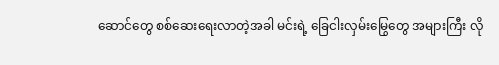ဆောင်တွေ စစ်ဆေးရေးလာတဲ့အခါ မင်းရဲ့ ခြေငါးလှမ်းမြွေတွေ အများကြီး လို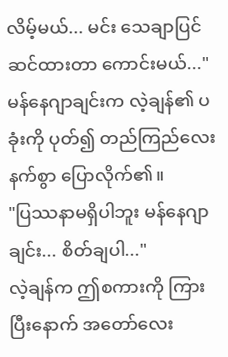လိမ့်မယ်... မင်း သေချာပြင်ဆင်ထားတာ ကောင်းမယ်..."
မန်နေဂျာချင်းက လဲ့ချန်၏ ပခုံးကို ပုတ်၍ တည်ကြည်လေးနက်စွာ ပြောလိုက်၏။
"ပြဿနာမရှိပါဘူး မန်နေဂျာချင်း... စိတ်ချပါ..."
လဲ့ချန်က ဤစကားကို ကြားပြီးနောက် အတော်လေး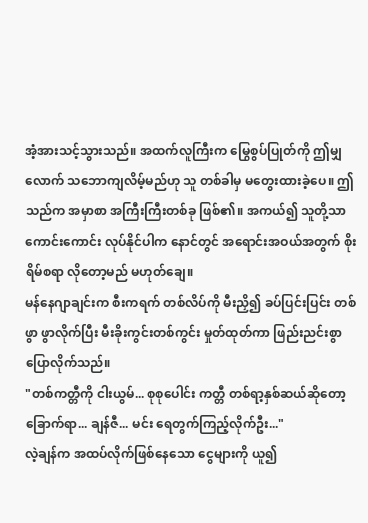အံ့အားသင့်သွားသည်။ အထက်လူကြီးက မြွေစွပ်ပြုတ်ကို ဤမျှလောက် သဘောကျလိမ့်မည်ဟု သူ တစ်ခါမှ မတွေးထားခဲ့ပေ။ ဤသည်က အမှာစာ အကြီးကြီးတစ်ခု ဖြစ်၏။ အကယ်၍ သူတို့သာ ကောင်းကောင်း လုပ်နိုင်ပါက နောင်တွင် အရောင်းအဝယ်အတွက် စိုးရိမ်စရာ လိုတော့မည် မဟုတ်ချေ။
မန်နေဂျာချင်းက စီးကရက် တစ်လိပ်ကို မီးညှိ၍ ခပ်ပြင်းပြင်း တစ်ဖွာ ဖွာလိုက်ပြီး မီးခိုးကွင်းတစ်ကွင်း မှုတ်ထုတ်ကာ ဖြည်းညင်းစွာ ပြောလိုက်သည်။
"တစ်ကတ္တီကို ငါးယွမ်... စုစုပေါင်း ကတ္တီ တစ်ရာ့နှစ်ဆယ်ဆိုတော့ ခြောက်ရာ... ချန်ဇီ... မင်း ရေတွက်ကြည့်လိုက်ဦး..."
လဲ့ချန်က အထပ်လိုက်ဖြစ်နေသော ငွေများကို ယူ၍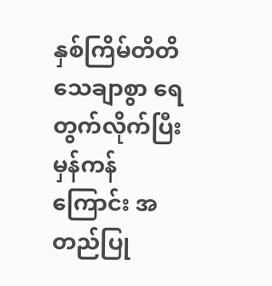နှစ်ကြိမ်တိတိ သေချာစွာ ရေတွက်လိုက်ပြီး မှန်ကန်ကြောင်း အတည်ပြု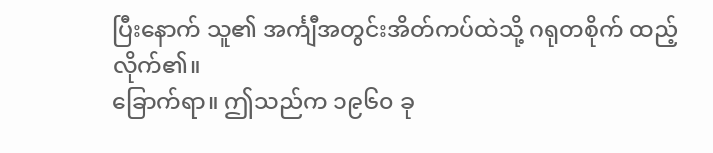ပြီးနောက် သူ၏ အင်္ကျီအတွင်းအိတ်ကပ်ထဲသို့ ဂရုတစိုက် ထည့်လိုက်၏။
ခြောက်ရာ။ ဤသည်က ၁၉၆၀ ခု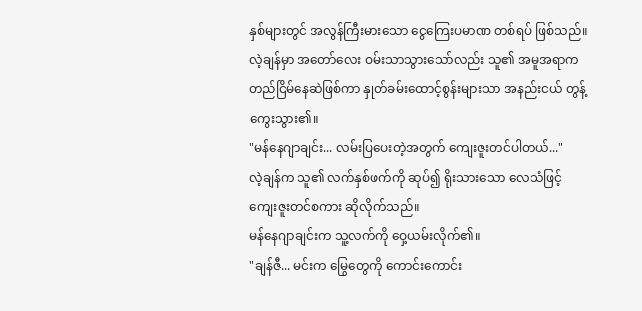နှစ်များတွင် အလွန်ကြီးမားသော ငွေကြေးပမာဏ တစ်ရပ် ဖြစ်သည်။
လဲ့ချန်မှာ အတော်လေး ဝမ်းသာသွားသော်လည်း သူ၏ အမူအရာက တည်ငြိမ်နေဆဲဖြစ်ကာ နှုတ်ခမ်းထောင့်စွန်းများသာ အနည်းငယ် တွန့်ကွေးသွား၏။
"မန်နေဂျာချင်း... လမ်းပြပေးတဲ့အတွက် ကျေးဇူးတင်ပါတယ်..."
လဲ့ချန်က သူ၏ လက်နှစ်ဖက်ကို ဆုပ်၍ ရိုးသားသော လေသံဖြင့် ကျေးဇူးတင်စကား ဆိုလိုက်သည်။
မန်နေဂျာချင်းက သူ့လက်ကို ဝှေ့ယမ်းလိုက်၏။
"ချန်ဇီ... မင်းက မြွေတွေကို ကောင်းကောင်း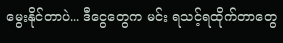မွေးနိုင်တာပဲ... ဒီငွေတွေက မင်း ရသင့်ရထိုက်တာတွေ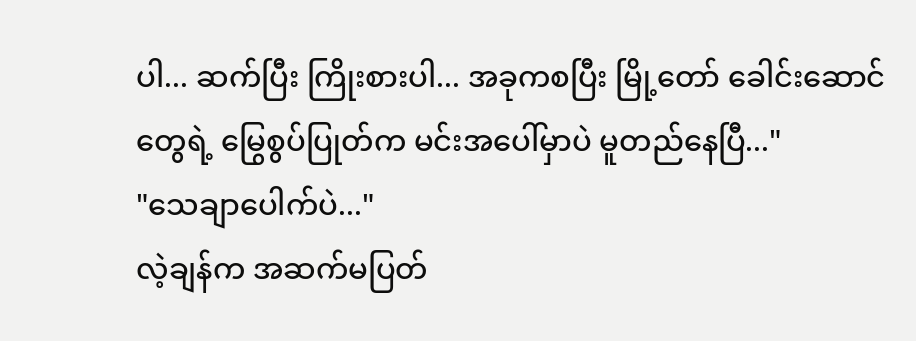ပါ... ဆက်ပြီး ကြိုးစားပါ... အခုကစပြီး မြို့တော် ခေါင်းဆောင်တွေရဲ့ မြွေစွပ်ပြုတ်က မင်းအပေါ်မှာပဲ မူတည်နေပြီ..."
"သေချာပေါက်ပဲ..."
လဲ့ချန်က အဆက်မပြတ်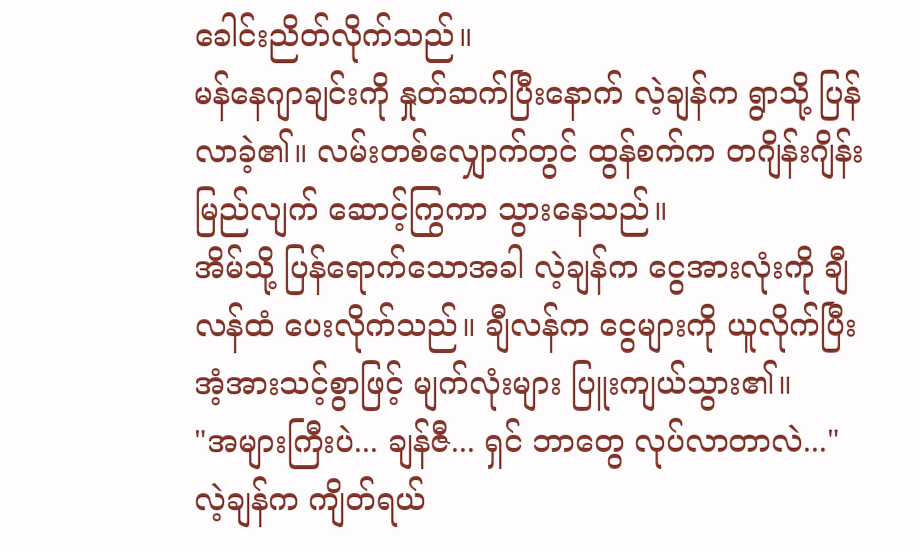ခေါင်းညိတ်လိုက်သည်။
မန်နေဂျာချင်းကို နှုတ်ဆက်ပြီးနောက် လဲ့ချန်က ရွာသို့ ပြန်လာခဲ့၏။ လမ်းတစ်လျှောက်တွင် ထွန်စက်က တဂျိန်းဂျိန်း မြည်လျက် ဆောင့်ကြွကာ သွားနေသည်။
အိမ်သို့ ပြန်ရောက်သောအခါ လဲ့ချန်က ငွေအားလုံးကို ချီလန်ထံ ပေးလိုက်သည်။ ချီလန်က ငွေများကို ယူလိုက်ပြီး အံ့အားသင့်စွာဖြင့် မျက်လုံးများ ပြူးကျယ်သွား၏။
"အများကြီးပဲ... ချန်ဇီ... ရှင် ဘာတွေ လုပ်လာတာလဲ..."
လဲ့ချန်က ကျိတ်ရယ်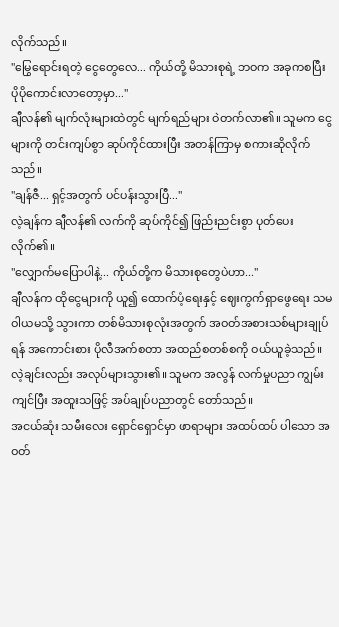လိုက်သည်။
"မြွေရောင်းရတဲ့ ငွေတွေလေ... ကိုယ်တို့ မိသားစုရဲ့ ဘဝက အခုကစပြီး ပိုပိုကောင်းလာတော့မှာ..."
ချီလန်၏ မျက်လုံးများထဲတွင် မျက်ရည်များ ဝဲတက်လာ၏။ သူမက ငွေများကို တင်းကျပ်စွာ ဆုပ်ကိုင်ထားပြီး အတန်ကြာမှ စကားဆိုလိုက်သည်။
"ချန်ဇီ... ရှင့်အတွက် ပင်ပန်းသွားပြီ..."
လဲ့ချန်က ချီလန်၏ လက်ကို ဆုပ်ကိုင်၍ ဖြည်းညင်းစွာ ပုတ်ပေးလိုက်၏။
"လျှောက်မပြောပါနဲ့... ကိုယ်တို့က မိသားစုတွေပဲဟာ..."
ချီလန်က ထိုငွေများကို ယူ၍ ထောက်ပံ့ရေးနှင့် ဈေးကွက်ရှာဖွေရေး သမဝါယမသို့ သွားကာ တစ်မိသားစုလုံးအတွက် အဝတ်အစားသစ်များချုပ်ရန် အကောင်းစား ပိုလီအက်စတာ အထည်စတစ်စကို ဝယ်ယူခဲ့သည်။
လဲ့ချင်းလည်း အလုပ်များသွား၏။ သူမက အလွန် လက်မှုပညာ ကျွမ်းကျင်ပြီး အထူးသဖြင့် အပ်ချုပ်ပညာတွင် တော်သည်။
အငယ်ဆုံး သမီးလေး ရှောင်ရှောင်မှာ ဖာရာများ အထပ်ထပ် ပါသော အဝတ်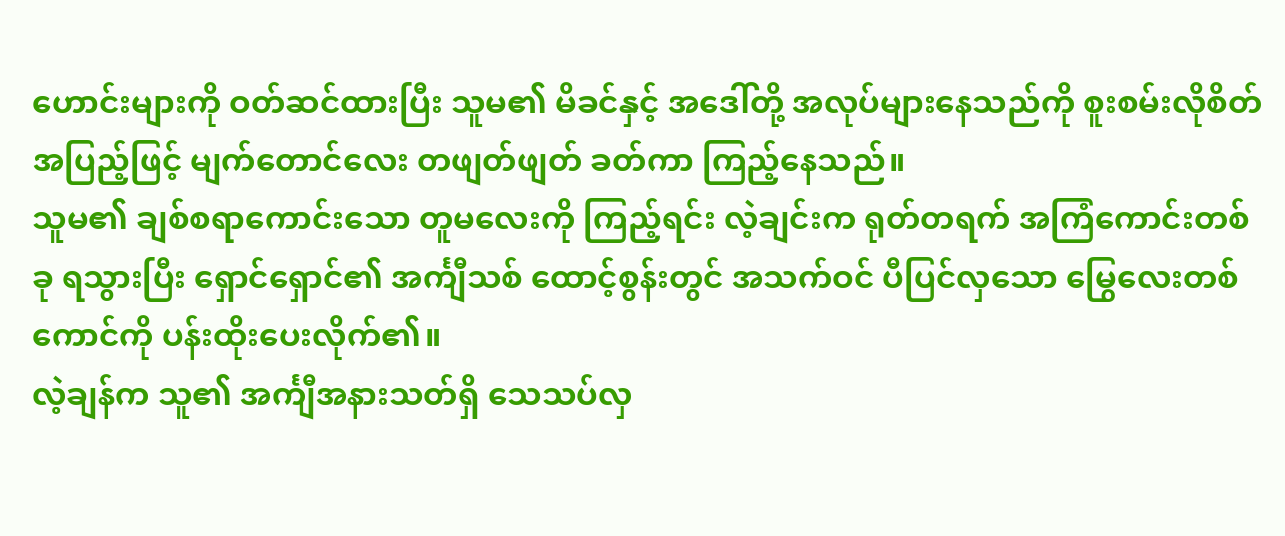ဟောင်းများကို ဝတ်ဆင်ထားပြီး သူမ၏ မိခင်နှင့် အဒေါ်တို့ အလုပ်များနေသည်ကို စူးစမ်းလိုစိတ် အပြည့်ဖြင့် မျက်တောင်လေး တဖျတ်ဖျတ် ခတ်ကာ ကြည့်နေသည်။
သူမ၏ ချစ်စရာကောင်းသော တူမလေးကို ကြည့်ရင်း လဲ့ချင်းက ရုတ်တရက် အကြံကောင်းတစ်ခု ရသွားပြီး ရှောင်ရှောင်၏ အင်္ကျီသစ် ထောင့်စွန်းတွင် အသက်ဝင် ပီပြင်လှသော မြွေလေးတစ်ကောင်ကို ပန်းထိုးပေးလိုက်၏။
လဲ့ချန်က သူ၏ အင်္ကျီအနားသတ်ရှိ သေသပ်လှ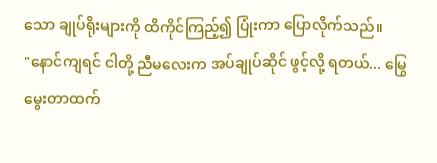သော ချုပ်ရိုးများကို ထိကိုင်ကြည့်၍ ပြုံးကာ ပြောလိုက်သည်။
"နောင်ကျရင် ငါတို့ ညီမလေးက အပ်ချုပ်ဆိုင် ဖွင့်လို့ ရတယ်... မြွေမွေးတာထက်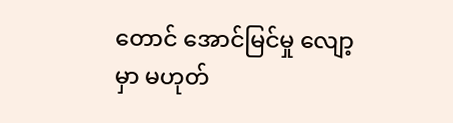တောင် အောင်မြင်မှု လျော့မှာ မဟုတ်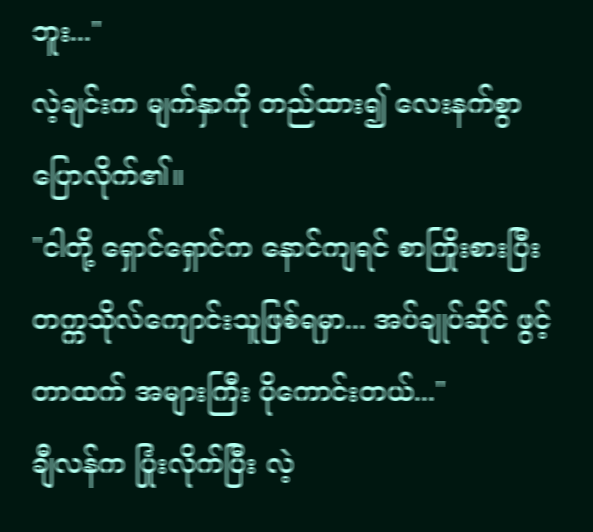ဘူး..."
လဲ့ချင်းက မျက်နှာကို တည်ထား၍ လေးနက်စွာ ပြောလိုက်၏။
"ငါတို့ ရှောင်ရှောင်က နောင်ကျရင် စာကြိုးစားပြီး တက္ကသိုလ်ကျောင်းသူဖြစ်ရမှာ... အပ်ချုပ်ဆိုင် ဖွင့်တာထက် အများကြီး ပိုကောင်းတယ်..."
ချီလန်က ပြုံးလိုက်ပြီး လဲ့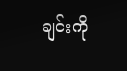ချင်းကို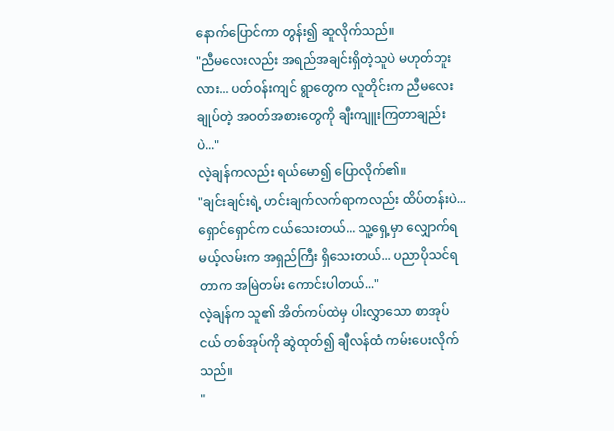နောက်ပြောင်ကာ တွန်း၍ ဆူလိုက်သည်။
"ညီမလေးလည်း အရည်အချင်းရှိတဲ့သူပဲ မဟုတ်ဘူးလား... ပတ်ဝန်းကျင် ရွာတွေက လူတိုင်းက ညီမလေးချုပ်တဲ့ အဝတ်အစားတွေကို ချီးကျူးကြတာချည်းပဲ..."
လဲ့ချန်ကလည်း ရယ်မော၍ ပြောလိုက်၏။
"ချင်းချင်းရဲ့ ဟင်းချက်လက်ရာကလည်း ထိပ်တန်းပဲ... ရှောင်ရှောင်က ငယ်သေးတယ်... သူ့ရှေ့မှာ လျှောက်ရမယ့်လမ်းက အရှည်ကြီး ရှိသေးတယ်... ပညာပိုသင်ရတာက အမြဲတမ်း ကောင်းပါတယ်..."
လဲ့ချန်က သူ၏ အိတ်ကပ်ထဲမှ ပါးလွှာသော စာအုပ်ငယ် တစ်အုပ်ကို ဆွဲထုတ်၍ ချီလန်ထံ ကမ်းပေးလိုက်သည်။
"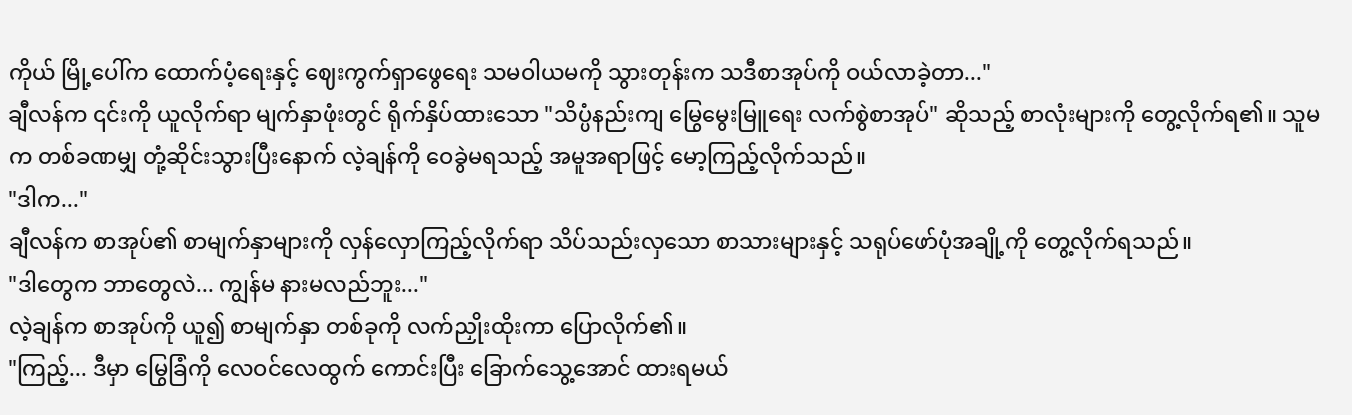ကိုယ် မြို့ပေါ်က ထောက်ပံ့ရေးနှင့် ဈေးကွက်ရှာဖွေရေး သမဝါယမကို သွားတုန်းက သဒီစာအုပ်ကို ဝယ်လာခဲ့တာ..."
ချီလန်က ၎င်းကို ယူလိုက်ရာ မျက်နှာဖုံးတွင် ရိုက်နှိပ်ထားသော "သိပ္ပံနည်းကျ မြွေမွေးမြူရေး လက်စွဲစာအုပ်" ဆိုသည့် စာလုံးများကို တွေ့လိုက်ရ၏။ သူမက တစ်ခဏမျှ တုံ့ဆိုင်းသွားပြီးနောက် လဲ့ချန်ကို ဝေခွဲမရသည့် အမူအရာဖြင့် မော့ကြည့်လိုက်သည်။
"ဒါက..."
ချီလန်က စာအုပ်၏ စာမျက်နှာများကို လှန်လှောကြည့်လိုက်ရာ သိပ်သည်းလှသော စာသားများနှင့် သရုပ်ဖော်ပုံအချို့ကို တွေ့လိုက်ရသည်။
"ဒါတွေက ဘာတွေလဲ... ကျွန်မ နားမလည်ဘူး..."
လဲ့ချန်က စာအုပ်ကို ယူ၍ စာမျက်နှာ တစ်ခုကို လက်ညှိုးထိုးကာ ပြောလိုက်၏။
"ကြည့်... ဒီမှာ မြွေခြံကို လေဝင်လေထွက် ကောင်းပြီး ခြောက်သွေ့အောင် ထားရမယ်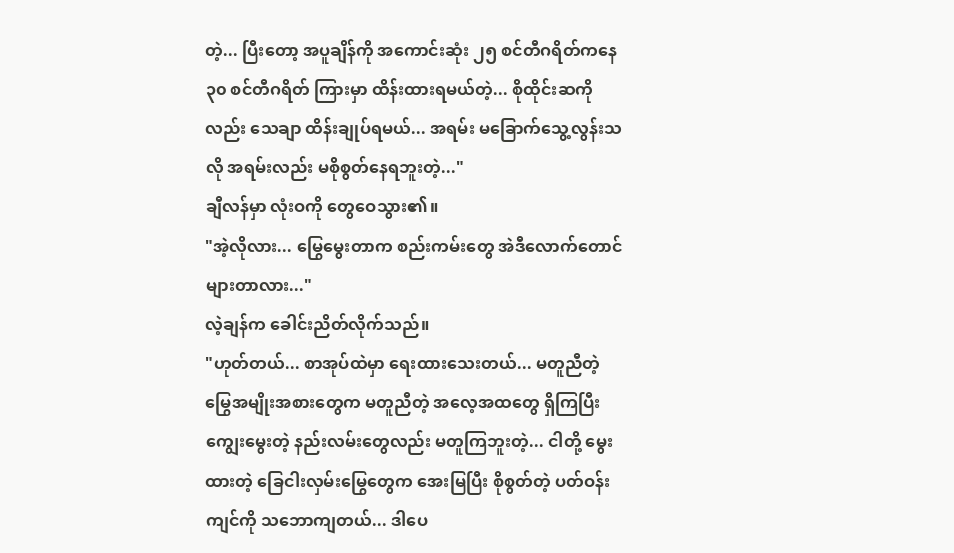တဲ့... ပြီးတော့ အပူချိန်ကို အကောင်းဆုံး ၂၅ စင်တီဂရိတ်ကနေ ၃၀ စင်တီဂရိတ် ကြားမှာ ထိန်းထားရမယ်တဲ့... စိုထိုင်းဆကိုလည်း သေချာ ထိန်းချုပ်ရမယ်... အရမ်း မခြောက်သွေ့လွန်းသလို အရမ်းလည်း မစိုစွတ်နေရဘူးတဲ့..."
ချီလန်မှာ လုံးဝကို တွေဝေသွား၏။
"အဲ့လိုလား... မြွေမွေးတာက စည်းကမ်းတွေ အဲဒီလောက်တောင် များတာလား..."
လဲ့ချန်က ခေါင်းညိတ်လိုက်သည်။
"ဟုတ်တယ်... စာအုပ်ထဲမှာ ရေးထားသေးတယ်... မတူညီတဲ့ မြွေအမျိုးအစားတွေက မတူညီတဲ့ အလေ့အထတွေ ရှိကြပြီး ကျွေးမွေးတဲ့ နည်းလမ်းတွေလည်း မတူကြဘူးတဲ့... ငါတို့ မွေးထားတဲ့ ခြေငါးလှမ်းမြွေတွေက အေးမြပြီး စိုစွတ်တဲ့ ပတ်ဝန်းကျင်ကို သဘောကျတယ်... ဒါပေ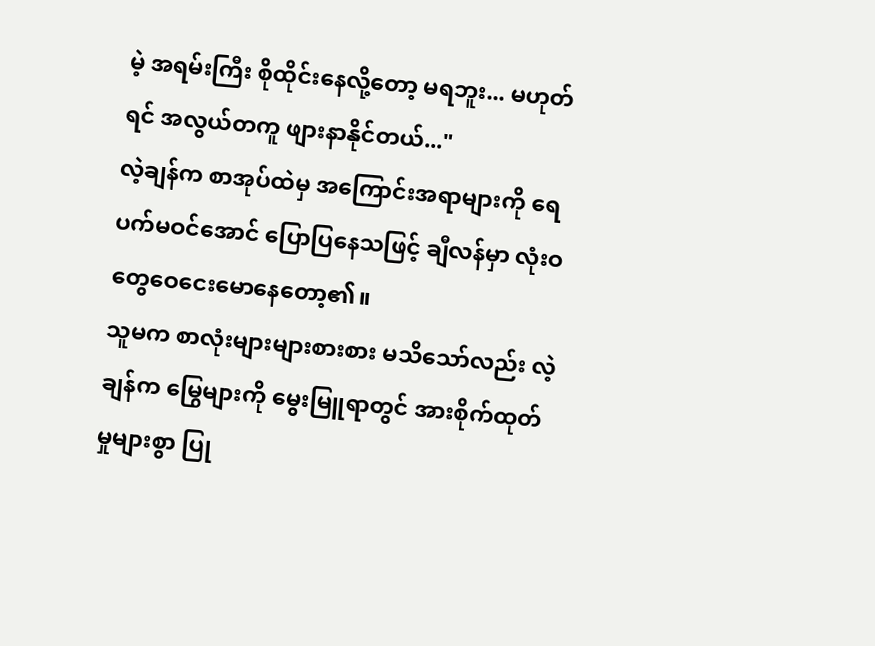မဲ့ အရမ်းကြီး စိုထိုင်းနေလို့တော့ မရဘူး... မဟုတ်ရင် အလွယ်တကူ ဖျားနာနိုင်တယ်..."
လဲ့ချန်က စာအုပ်ထဲမှ အကြောင်းအရာများကို ရေပက်မဝင်အောင် ပြောပြနေသဖြင့် ချီလန်မှာ လုံးဝ တွေဝေငေးမောနေတော့၏။
သူမက စာလုံးများများစားစား မသိသော်လည်း လဲ့ချန်က မြွေများကို မွေးမြူရာတွင် အားစိုက်ထုတ်မှုများစွာ ပြု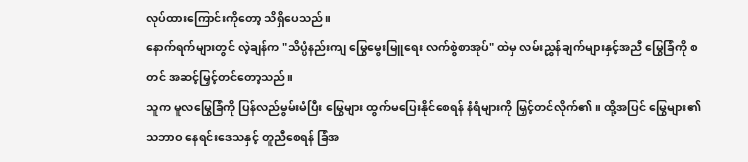လုပ်ထားကြောင်းကိုတော့ သိရှိပေသည်။
နောက်ရက်များတွင် လဲ့ချန်က "သိပ္ပံနည်းကျ မြွေမွေးမြူရေး လက်စွဲစာအုပ်" ထဲမှ လမ်းညွှန်ချက်များနှင့်အညီ မြွေခြံကို စတင် အဆင့်မြှင့်တင်တော့သည်။
သူက မူလမြွေခြံကို ပြန်လည်မွမ်းမံပြီး မြွေများ ထွက်မပြေးနိုင်စေရန် နံရံများကို မြှင့်တင်လိုက်၏။ ထို့အပြင် မြွေများ၏ သဘာဝ နေရင်းဒေသနှင့် တူညီစေရန် ခြံအ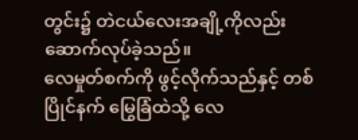တွင်း၌ တဲငယ်လေးအချို့ကိုလည်း ဆောက်လုပ်ခဲ့သည်။
လေမှုတ်စက်ကို ဖွင့်လိုက်သည်နှင့် တစ်ပြိုင်နက် မြွေခြံထဲသို့ လေ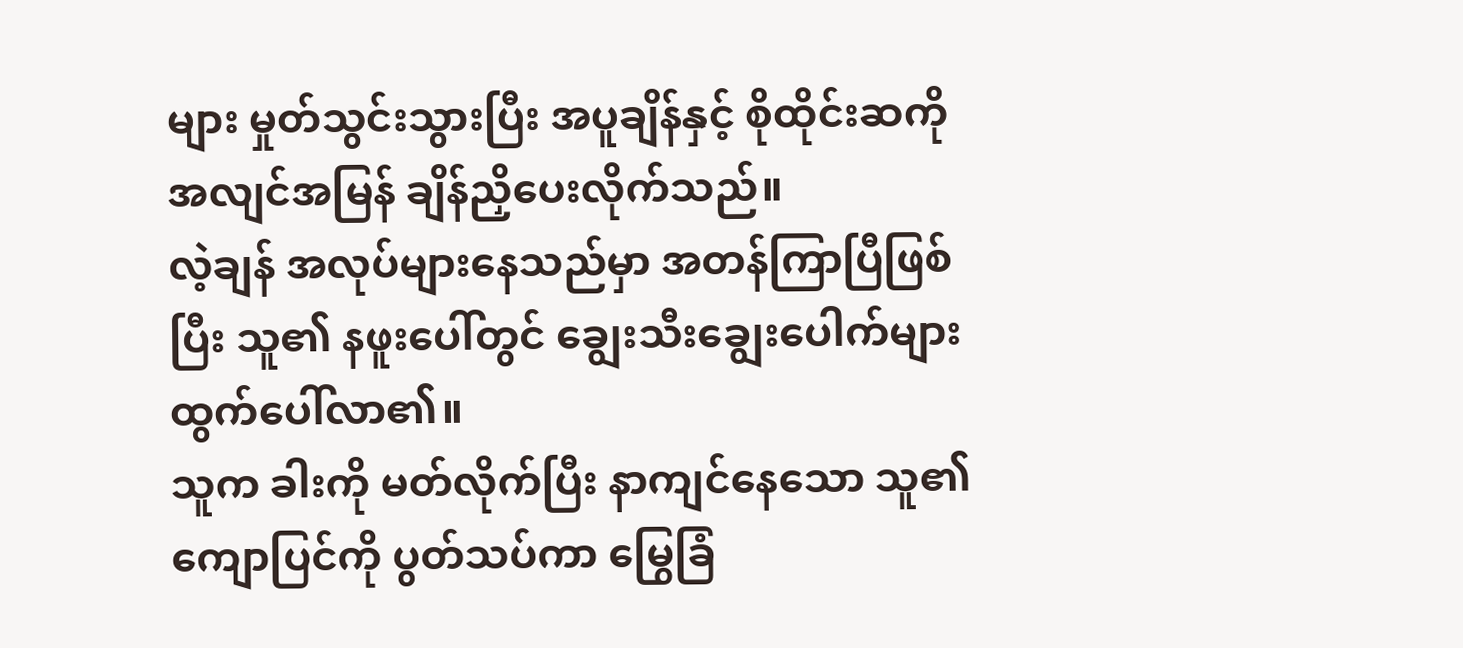များ မှုတ်သွင်းသွားပြီး အပူချိန်နှင့် စိုထိုင်းဆကို အလျင်အမြန် ချိန်ညှိပေးလိုက်သည်။
လဲ့ချန် အလုပ်များနေသည်မှာ အတန်ကြာပြီဖြစ်ပြီး သူ၏ နဖူးပေါ်တွင် ချွေးသီးချွေးပေါက်များ ထွက်ပေါ်လာ၏။
သူက ခါးကို မတ်လိုက်ပြီး နာကျင်နေသော သူ၏ ကျောပြင်ကို ပွတ်သပ်ကာ မြွေခြံ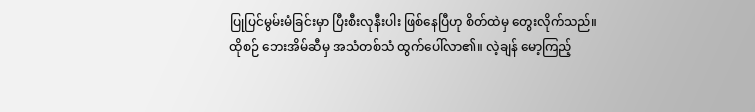ပြုပြင်မွမ်းမံခြင်းမှာ ပြီးစီးလုနီးပါး ဖြစ်နေပြီဟု စိတ်ထဲမှ တွေးလိုက်သည်။
ထိုစဉ် ဘေးအိမ်ဆီမှ အသံတစ်သံ ထွက်ပေါ်လာ၏။ လဲ့ချန် မော့ကြည့်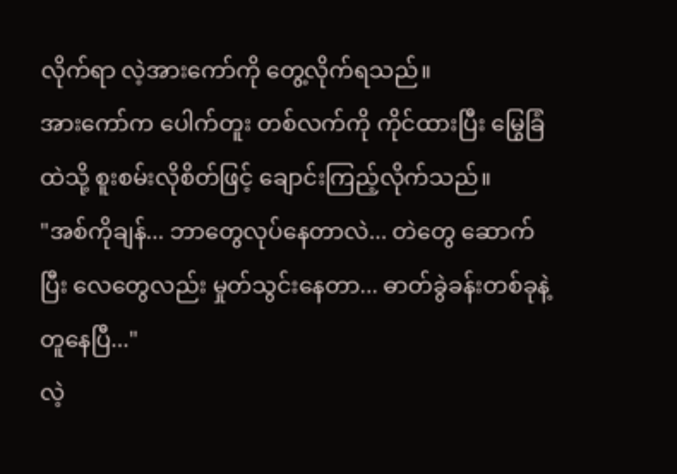လိုက်ရာ လဲ့အားကော်ကို တွေ့လိုက်ရသည်။
အားကော်က ပေါက်တူး တစ်လက်ကို ကိုင်ထားပြီး မြွေခြံထဲသို့ စူးစမ်းလိုစိတ်ဖြင့် ချောင်းကြည့်လိုက်သည်။
"အစ်ကိုချန်... ဘာတွေလုပ်နေတာလဲ... တဲတွေ ဆောက်ပြီး လေတွေလည်း မှုတ်သွင်းနေတာ... ဓာတ်ခွဲခန်းတစ်ခုနဲ့ တူနေပြီ..."
လဲ့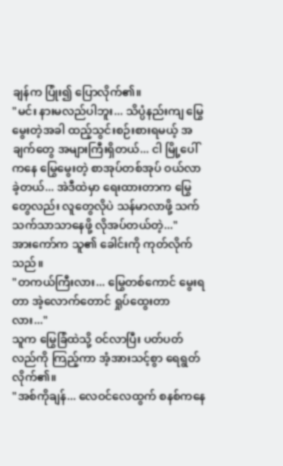ချန်က ပြုံး၍ ပြောလိုက်၏။
"မင်း နားမလည်ပါဘူး... သိပ္ပံနည်းကျ မြွေမွေးတဲ့အခါ ထည့်သွင်းစဉ်းစားရမယ့် အချက်တွေ အများကြီးရှိတယ်... ငါ မြို့ပေါ်ကနေ မြွေမွေးတဲ့ စာအုပ်တစ်အုပ် ဝယ်လာခဲ့တယ်... အဲဒီထဲမှာ ရေးထားတာက မြွေတွေလည်း လူတွေလိုပဲ သန်မာလာဖို့ သက်သက်သာသာနေဖို့ လိုအပ်တယ်တဲ့..."
အားကော်က သူ၏ ခေါင်းကို ကုတ်လိုက်သည်။
"တကယ်ကြီးလား... မြွေတစ်ကောင် မွေးရတာ အဲ့လောက်တောင် ရှုပ်ထွေးတာလား..."
သူက မြွေခြံထဲသို့ ဝင်လာပြီး ပတ်ပတ်လည်ကို ကြည့်ကာ အံ့အားသင့်စွာ ရေရွတ်လိုက်၏။
"အစ်ကိုချန်... လေဝင်လေထွက် စနစ်ကနေ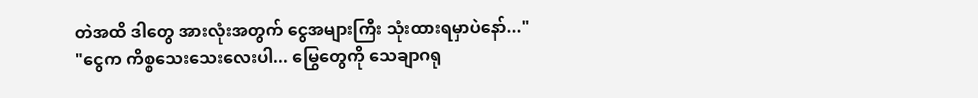တဲအထိ ဒါတွေ အားလုံးအတွက် ငွေအများကြီး သုံးထားရမှာပဲနော်..."
"ငွေက ကိစ္စသေးသေးလေးပါ... မြွေတွေကို သေချာဂရု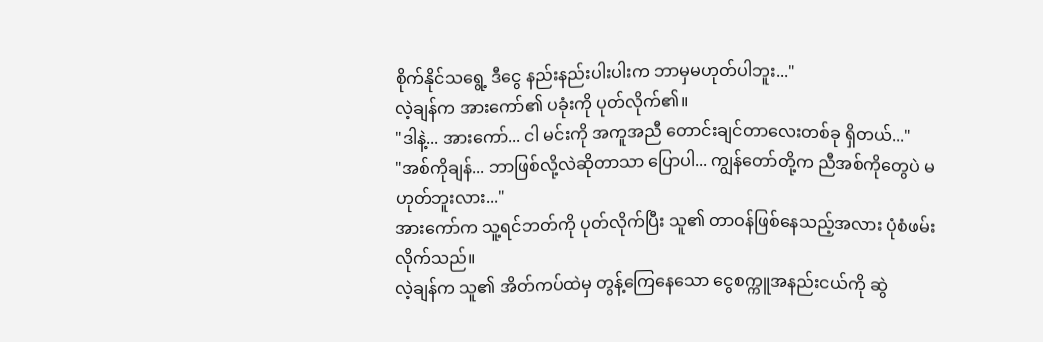စိုက်နိုင်သရွေ့ ဒီငွေ နည်းနည်းပါးပါးက ဘာမှမဟုတ်ပါဘူး..."
လဲ့ချန်က အားကော်၏ ပခုံးကို ပုတ်လိုက်၏။
"ဒါနဲ့... အားကော်... ငါ မင်းကို အကူအညီ တောင်းချင်တာလေးတစ်ခု ရှိတယ်..."
"အစ်ကိုချန်... ဘာဖြစ်လို့လဲဆိုတာသာ ပြောပါ... ကျွန်တော်တို့က ညီအစ်ကိုတွေပဲ မဟုတ်ဘူးလား..."
အားကော်က သူ့ရင်ဘတ်ကို ပုတ်လိုက်ပြီး သူ၏ တာဝန်ဖြစ်နေသည့်အလား ပုံစံဖမ်းလိုက်သည်။
လဲ့ချန်က သူ၏ အိတ်ကပ်ထဲမှ တွန့်ကြေနေသော ငွေစက္ကူအနည်းငယ်ကို ဆွဲ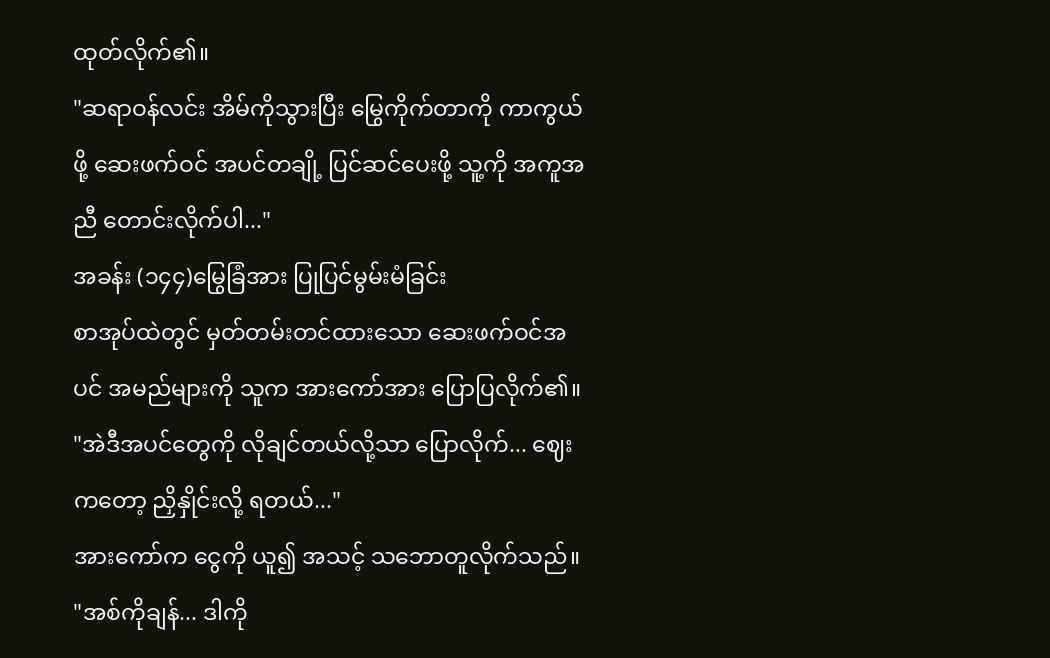ထုတ်လိုက်၏။
"ဆရာဝန်လင်း အိမ်ကိုသွားပြီး မြွေကိုက်တာကို ကာကွယ်ဖို့ ဆေးဖက်ဝင် အပင်တချို့ ပြင်ဆင်ပေးဖို့ သူ့ကို အကူအညီ တောင်းလိုက်ပါ..."
အခန်း (၁၄၄)မြွေခြံအား ပြုပြင်မွမ်းမံခြင်း
စာအုပ်ထဲတွင် မှတ်တမ်းတင်ထားသော ဆေးဖက်ဝင်အပင် အမည်များကို သူက အားကော်အား ပြောပြလိုက်၏။
"အဲဒီအပင်တွေကို လိုချင်တယ်လို့သာ ပြောလိုက်... ဈေးကတော့ ညှိနှိုင်းလို့ ရတယ်..."
အားကော်က ငွေကို ယူ၍ အသင့် သဘောတူလိုက်သည်။
"အစ်ကိုချန်... ဒါကို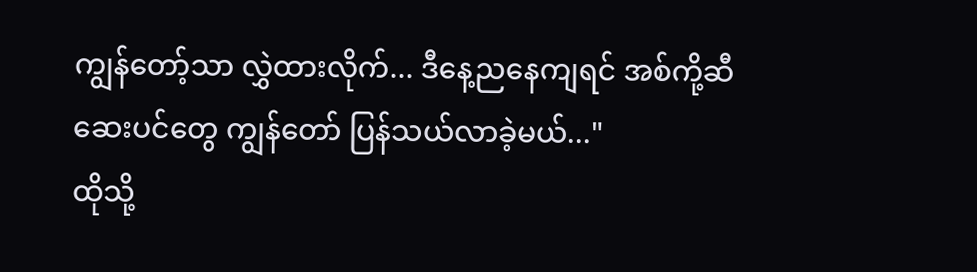ကျွန်တော့်သာ လွှဲထားလိုက်... ဒီနေ့ညနေကျရင် အစ်ကို့ဆီ ဆေးပင်တွေ ကျွန်တော် ပြန်သယ်လာခဲ့မယ်..."
ထိုသို့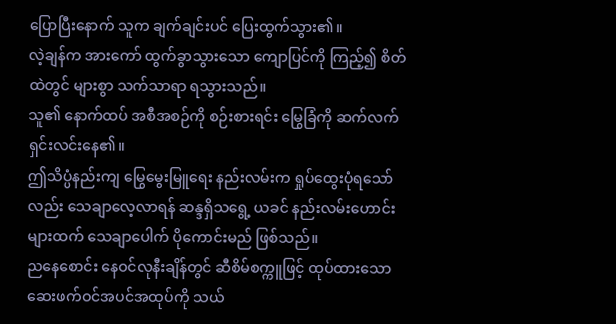ပြောပြီးနောက် သူက ချက်ချင်းပင် ပြေးထွက်သွား၏။
လဲ့ချန်က အားကော် ထွက်ခွာသွားသော ကျောပြင်ကို ကြည့်၍ စိတ်ထဲတွင် များစွာ သက်သာရာ ရသွားသည်။
သူ၏ နောက်ထပ် အစီအစဉ်ကို စဉ်းစားရင်း မြွေခြံကို ဆက်လက် ရှင်းလင်းနေ၏။
ဤသိပ္ပံနည်းကျ မြွေမွေးမြူရေး နည်းလမ်းက ရှုပ်ထွေးပုံရသော်လည်း သေချာလေ့လာရန် ဆန္ဒရှိသရွေ့ ယခင် နည်းလမ်းဟောင်းများထက် သေချာပေါက် ပိုကောင်းမည် ဖြစ်သည်။
ညနေစောင်း နေဝင်လုနီးချိန်တွင် ဆီစိမ်စက္ကူဖြင့် ထုပ်ထားသော ဆေးဖက်ဝင်အပင်အထုပ်ကို သယ်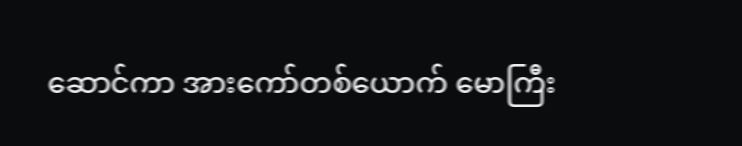ဆောင်ကာ အားကော်တစ်ယောက် မောကြီး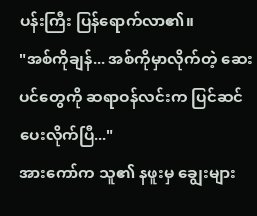ပန်းကြီး ပြန်ရောက်လာ၏။
"အစ်ကိုချန်... အစ်ကိုမှာလိုက်တဲ့ ဆေးပင်တွေကို ဆရာဝန်လင်းက ပြင်ဆင်ပေးလိုက်ပြီ..."
အားကော်က သူ၏ နဖူးမှ ချွေးများ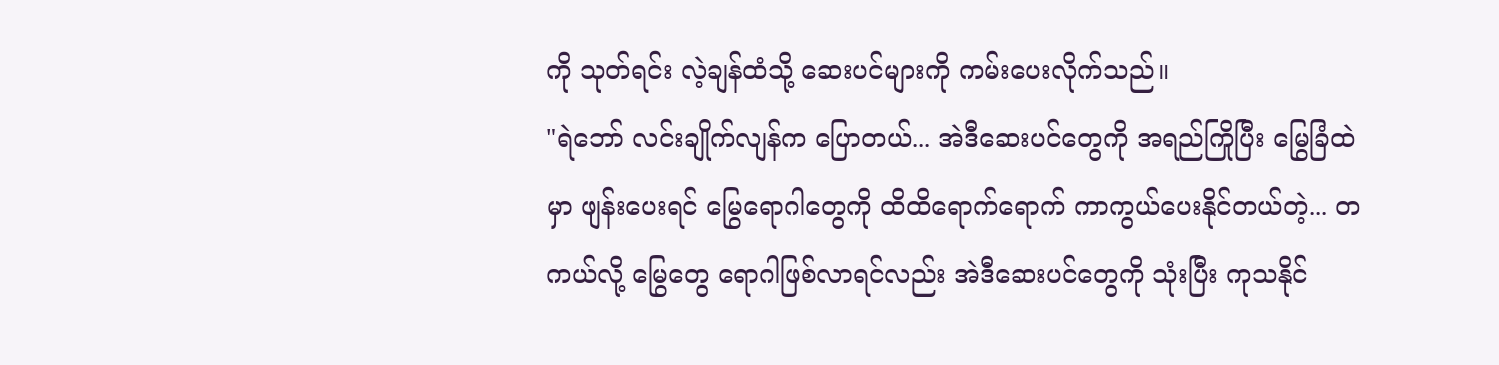ကို သုတ်ရင်း လဲ့ချန်ထံသို့ ဆေးပင်များကို ကမ်းပေးလိုက်သည်။
"ရဲဘော် လင်းချိုက်လျန်က ပြောတယ်... အဲဒီဆေးပင်တွေကို အရည်ကြိုပြီး မြွေခြံထဲမှာ ဖျန်းပေးရင် မြွေရောဂါတွေကို ထိထိရောက်ရောက် ကာကွယ်ပေးနိုင်တယ်တဲ့... တကယ်လို့ မြွေတွေ ရောဂါဖြစ်လာရင်လည်း အဲဒီဆေးပင်တွေကို သုံးပြီး ကုသနိုင်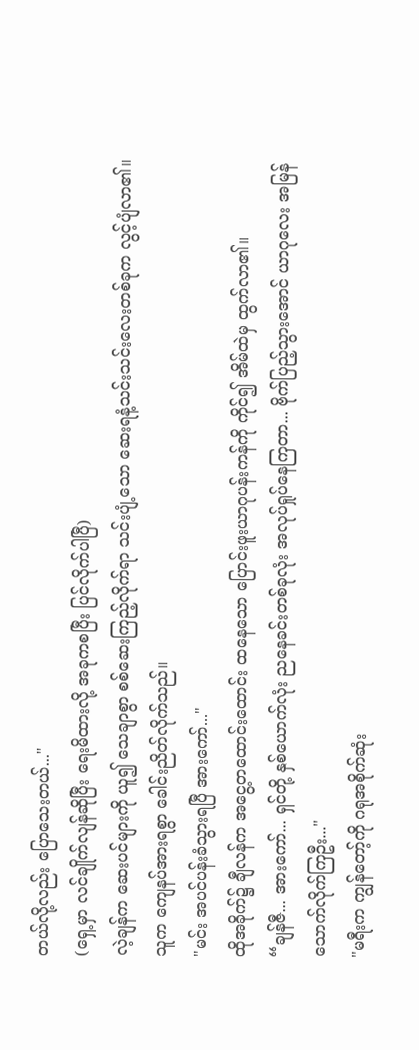တယ်လို့လည်း ပြောသေးတယ်..."
(ရှေ့မှာ လင်ချိုက်လျန်ဆိုပြီး ရေးမိထားလို့ အခုကစပြီး ပြင်လိုက်ပါပြီ)
လဲ့ချန်က ဆေးပင်များကို ယူ၍ သေချာစွာ စစ်ဆေးကြည့်လိုက်ရာ သင်းပျံ့သော ဆေးရနံ့သင်းသင်းလေးတစ်ခုက လွင့်ပျံလာ၏။
သူက ကျေနပ်အားရစွာ ခေါင်းညိတ်လိုက်သည်။
"မင်း အပင်ပန်းခံသွားရပြီ အားကော်..."
ထိုအခိုက်၌ ချီလန်က အငွေ့တထောင်းထောင်း ထနေသော ပြောင်းဖူးယာဂုပန်းကန်ကို ကိုင်၍ အိမ်ထဲမှ ထွက်လာ၏။
“ချန်ဇီ... အားကော်... ရှင်တို့ နှစ်ယောက်လုံး ညနေခင်းတစ်ခုလုံး အလုပ်ရှုပ်နေကြတာ... ဗိုက်ပြည့်သွားအောင် ယာဂုလေး အမြန်သောက်လိုက်ကြဦး..."
"မရီးက ကျွန်တော့်ကို ဂရုအစိုက်ဆုံး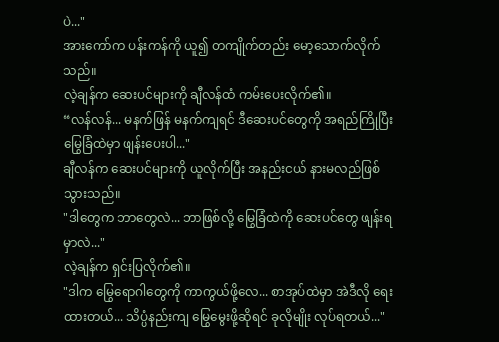ပဲ..."
အားကော်က ပန်းကန်ကို ယူ၍ တကျိုက်တည်း မော့သောက်လိုက်သည်။
လဲ့ချန်က ဆေးပင်များကို ချီလန်ထံ ကမ်းပေးလိုက်၏။
“လန်လန်... မနက်ဖြန် မနက်ကျရင် ဒီဆေးပင်တွေကို အရည်ကြိုပြီး မြွေခြံထဲမှာ ဖျန်းပေးပါ..."
ချီလန်က ဆေးပင်များကို ယူလိုက်ပြီး အနည်းငယ် နားမလည်ဖြစ်သွားသည်။
"ဒါတွေက ဘာတွေလဲ... ဘာဖြစ်လို့ မြွေခြံထဲကို ဆေးပင်တွေ ဖျန်းရမှာလဲ..."
လဲ့ချန်က ရှင်းပြလိုက်၏။
"ဒါက မြွေရောဂါတွေကို ကာကွယ်ဖို့လေ... စာအုပ်ထဲမှာ အဲဒီလို ရေးထားတယ်... သိပ္ပံနည်းကျ မြွေမွေးဖို့ဆိုရင် ခုလိုမျိုး လုပ်ရတယ်..."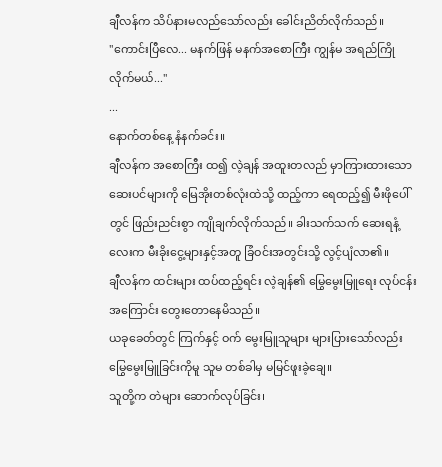ချီလန်က သိပ်နားမလည်သော်လည်း ခေါင်းညိတ်လိုက်သည်။
"ကောင်းပြီလေ... မနက်ဖြန် မနက်အစောကြီး ကျွန်မ အရည်ကြိုလိုက်မယ်..."
...
နောက်တစ်နေ့ နံနက်ခင်း။
ချီလန်က အစောကြီး ထ၍ လဲ့ချန် အထူးတလည် မှာကြားထားသော ဆေးပင်များကို မြေအိုးတစ်လုံးထဲသို့ ထည့်ကာ ရေထည့်၍ မီးဖိုပေါ်တွင် ဖြည်းညင်းစွာ ကျိုချက်လိုက်သည်။ ခါးသက်သက် ဆေးရနံ့လေးက မီးခိုးငွေ့များနှင့်အတူ ခြံဝင်းအတွင်းသို့ လွင့်ပျံလာ၏။
ချီလန်က ထင်းများ ထပ်ထည့်ရင်း လဲ့ချန်၏ မြွေမွေးမြူရေး လုပ်ငန်းအကြောင်း တွေးတောနေမိသည်။
ယခုခေတ်တွင် ကြက်နှင့် ဝက် မွေးမြူသူများ များပြားသော်လည်း မြွေမွေးမြူခြင်းကိုမူ သူမ တစ်ခါမှ မမြင်ဖူးခဲ့ချေ။
သူတို့က တဲများ ဆောက်လုပ်ခြင်း၊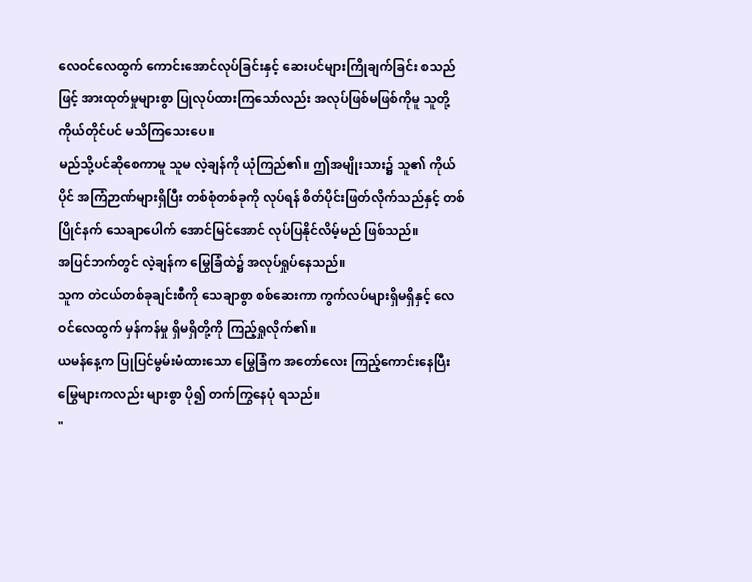လေဝင်လေထွက် ကောင်းအောင်လုပ်ခြင်းနှင့် ဆေးပင်များကြိုချက်ခြင်း စသည်ဖြင့် အားထုတ်မှုများစွာ ပြုလုပ်ထားကြသော်လည်း အလုပ်ဖြစ်မဖြစ်ကိုမူ သူတို့ကိုယ်တိုင်ပင် မသိကြသေးပေ။
မည်သို့ပင်ဆိုစေကာမူ သူမ လဲ့ချန်ကို ယုံကြည်၏။ ဤအမျိုးသား၌ သူ၏ ကိုယ်ပိုင် အကြံဉာဏ်များရှိပြီး တစ်စုံတစ်ခုကို လုပ်ရန် စိတ်ပိုင်းဖြတ်လိုက်သည်နှင့် တစ်ပြိုင်နက် သေချာပေါက် အောင်မြင်အောင် လုပ်ပြနိုင်လိမ့်မည် ဖြစ်သည်။
အပြင်ဘက်တွင် လဲ့ချန်က မြွေခြံထဲ၌ အလုပ်ရှုပ်နေသည်။
သူက တဲငယ်တစ်ခုချင်းစီကို သေချာစွာ စစ်ဆေးကာ ကွက်လပ်များရှိမရှိနှင့် လေဝင်လေထွက် မှန်ကန်မှု ရှိမရှိတို့ကို ကြည့်ရှုလိုက်၏။
ယမန်နေ့က ပြုပြင်မွမ်းမံထားသော မြွေခြံက အတော်လေး ကြည့်ကောင်းနေပြီး မြွေများကလည်း များစွာ ပို၍ တက်ကြွနေပုံ ရသည်။
"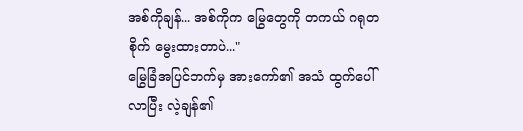အစ်ကိုချန်... အစ်ကိုက မြွေတွေကို တကယ် ဂရုတစိုက် မွေးထားတာပဲ..."
မြွေခြံအပြင်ဘက်မှ အားကော်၏ အသံ ထွက်ပေါ်လာပြီး လဲ့ချန်၏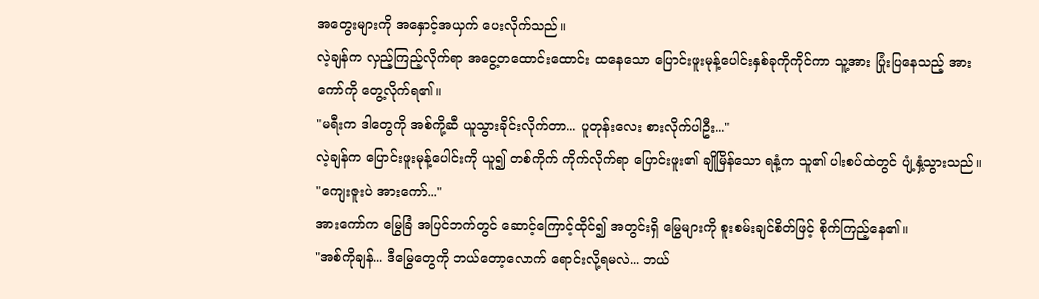အတွေးများကို အနှောင့်အယှက် ပေးလိုက်သည်။
လဲ့ချန်က လှည့်ကြည့်လိုက်ရာ အငွေ့တထောင်းထောင်း ထနေသော ပြောင်းဖူးမုန့်ပေါင်းနှစ်ခုကိုကိုင်ကာ သူ့အား ပြုံးပြနေသည့် အားကော်ကို တွေ့လိုက်ရ၏။
"မရီးက ဒါတွေကို အစ်ကို့ဆီ ယူသွားခိုင်းလိုက်တာ... ပူတုန်းလေး စားလိုက်ပါဦး..."
လဲ့ချန်က ပြောင်းဖူးမုန့်ပေါင်းကို ယူ၍ တစ်ကိုက် ကိုက်လိုက်ရာ ပြောင်းဖူး၏ ချိုမြိန်သော ရနံ့က သူ၏ ပါးစပ်ထဲတွင် ပျံ့နှံ့သွားသည်။
"ကျေးဇူးပဲ အားကော်..."
အားကော်က မြွေခြံ အပြင်ဘက်တွင် ဆောင့်ကြောင့်ထိုင်၍ အတွင်းရှိ မြွေများကို စူးစမ်းချင်စိတ်ဖြင့် စိုက်ကြည့်နေ၏။
"အစ်ကိုချန်... ဒီမြွေတွေကို ဘယ်တော့လောက် ရောင်းလို့ရမလဲ... ဘယ်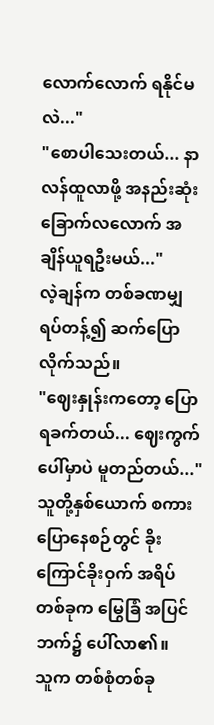လောက်လောက် ရနိုင်မလဲ..."
"စောပါသေးတယ်... နာလန်ထူလာဖို့ အနည်းဆုံး ခြောက်လလောက် အချိန်ယူရဦးမယ်..."
လဲ့ချန်က တစ်ခဏမျှ ရပ်တန့်၍ ဆက်ပြောလိုက်သည်။
"ဈေးနှုန်းကတော့ ပြောရခက်တယ်... ဈေးကွက်ပေါ်မှာပဲ မူတည်တယ်..."
သူတို့နှစ်ယောက် စကားပြောနေစဉ်တွင် ခိုးကြောင်ခိုးဝှက် အရိပ်တစ်ခုက မြွေခြံ အပြင်ဘက်၌ ပေါ်လာ၏။
သူက တစ်စုံတစ်ခု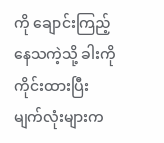ကို ချောင်းကြည့်နေသကဲ့သို့ ခါးကို ကိုင်းထားပြီး မျက်လုံးများက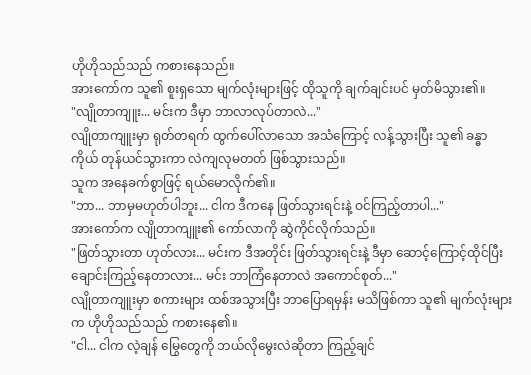ဟိုဟိုသည်သည် ကစားနေသည်။
အားကော်က သူ၏ စူးရှသော မျက်လုံးများဖြင့် ထိုသူကို ချက်ချင်းပင် မှတ်မိသွား၏။
"လျိုတာကျူး... မင်းက ဒီမှာ ဘာလာလုပ်တာလဲ..."
လျိုတာကျူးမှာ ရုတ်တရက် ထွက်ပေါ်လာသော အသံကြောင့် လန့်သွားပြီး သူ၏ ခန္ဓာကိုယ် တုန်ယင်သွားကာ လဲကျလုမတတ် ဖြစ်သွားသည်။
သူက အနေခက်စွာဖြင့် ရယ်မောလိုက်၏။
"ဘာ... ဘာမှမဟုတ်ပါဘူး... ငါက ဒီကနေ ဖြတ်သွားရင်းနဲ့ ဝင်ကြည့်တာပါ..."
အားကော်က လျိုတာကျူး၏ ကော်လာကို ဆွဲကိုင်လိုက်သည်။
"ဖြတ်သွားတာ ဟုတ်လား... မင်းက ဒီအတိုင်း ဖြတ်သွားရင်းနဲ့ ဒီမှာ ဆောင့်ကြောင့်ထိုင်ပြီး ချောင်းကြည့်နေတာလား... မင်း ဘာကြံနေတာလဲ အကောင်စုတ်..."
လျိုတာကျူးမှာ စကားများ ထစ်အသွားပြီး ဘာပြောရမှန်း မသိဖြစ်ကာ သူ၏ မျက်လုံးများက ဟိုဟိုသည်သည် ကစားနေ၏။
"ငါ... ငါက လဲ့ချန် မြွေတွေကို ဘယ်လိုမွေးလဲဆိုတာ ကြည့်ချင်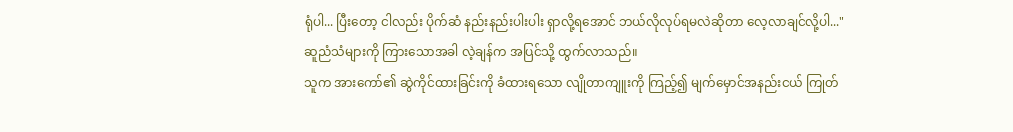ရုံပါ... ပြီးတော့ ငါလည်း ပိုက်ဆံ နည်းနည်းပါးပါး ရှာလို့ရအောင် ဘယ်လိုလုပ်ရမလဲဆိုတာ လေ့လာချင်လို့ပါ..."
ဆူညံသံများကို ကြားသောအခါ လဲ့ချန်က အပြင်သို့ ထွက်လာသည်။
သူက အားကော်၏ ဆွဲကိုင်ထားခြင်းကို ခံထားရသော လျိုတာကျူးကို ကြည့်၍ မျက်မှောင်အနည်းငယ် ကြုတ်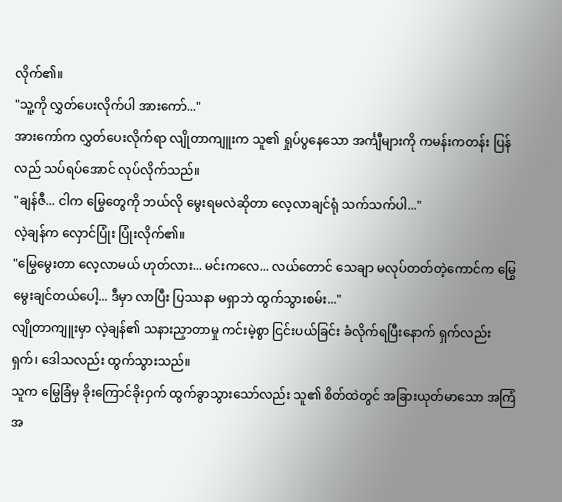လိုက်၏။
"သူ့ကို လွှတ်ပေးလိုက်ပါ အားကော်..."
အားကော်က လွှတ်ပေးလိုက်ရာ လျိုတာကျူးက သူ၏ ရှုပ်ပွနေသော အင်္ကျီများကို ကမန်းကတန်း ပြန်လည် သပ်ရပ်အောင် လုပ်လိုက်သည်။
"ချန်ဇီ... ငါက မြွေတွေကို ဘယ်လို မွေးရမလဲဆိုတာ လေ့လာချင်ရုံ သက်သက်ပါ..."
လဲ့ချန်က လှောင်ပြုံး ပြုံးလိုက်၏။
"မြွေမွေးတာ လေ့လာမယ် ဟုတ်လား... မင်းကလေ... လယ်တောင် သေချာ မလုပ်တတ်တဲ့ကောင်က မြွေမွေးချင်တယ်ပေါ့... ဒီမှာ လာပြီး ပြဿနာ မရှာဘဲ ထွက်သွားစမ်း..."
လျိုတာကျူးမှာ လဲ့ချန်၏ သနားညှာတာမှု ကင်းမဲ့စွာ ငြင်းပယ်ခြင်း ခံလိုက်ရပြီးနောက် ရှက်လည်းရှက်၊ ဒေါသလည်း ထွက်သွားသည်။
သူက မြွေခြံမှ ခိုးကြောင်ခိုးဝှက် ထွက်ခွာသွားသော်လည်း သူ၏ စိတ်ထဲတွင် အခြားယုတ်မာသော အကြံအ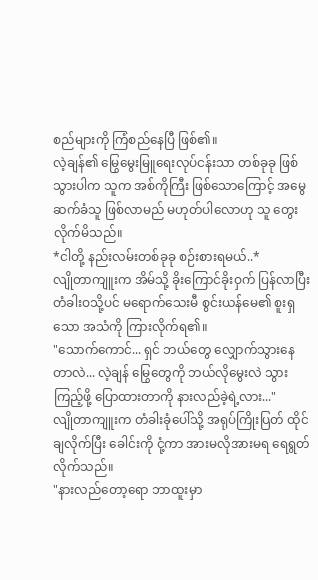စည်များကို ကြံစည်နေပြီ ဖြစ်၏။
လဲ့ချန်၏ မြွေမွေးမြူရေးလုပ်ငန်းသာ တစ်ခုခု ဖြစ်သွားပါက သူက အစ်ကိုကြီး ဖြစ်သောကြောင့် အမွေဆက်ခံသူ ဖြစ်လာမည် မဟုတ်ပါလောဟု သူ တွေးလိုက်မိသည်။
*ငါတို့ နည်းလမ်းတစ်ခုခု စဉ်းစားရမယ်..*
လျိုတာကျူးက အိမ်သို့ ခိုးကြောင်ခိုးဝှက် ပြန်လာပြီး တံခါးဝသို့ပင် မရောက်သေးမီ စွင်းယန်မေ၏ စူးရှသော အသံကို ကြားလိုက်ရ၏။
"သောက်ကောင်... ရှင် ဘယ်တွေ လျှောက်သွားနေတာလဲ... လဲ့ချန် မြွေတွေကို ဘယ်လိုမွေးလဲ သွားကြည့်ဖို့ ပြောထားတာကို နားလည်ခဲ့ရဲ့လား..."
လျိုတာကျူးက တံခါးခုံပေါ်သို့ အရုပ်ကြိုးပြတ် ထိုင်ချလိုက်ပြီး ခေါင်းကို ငုံ့ကာ အားမလိုအားမရ ရေရွတ်လိုက်သည်။
"နားလည်တော့ရော ဘာထူးမှာ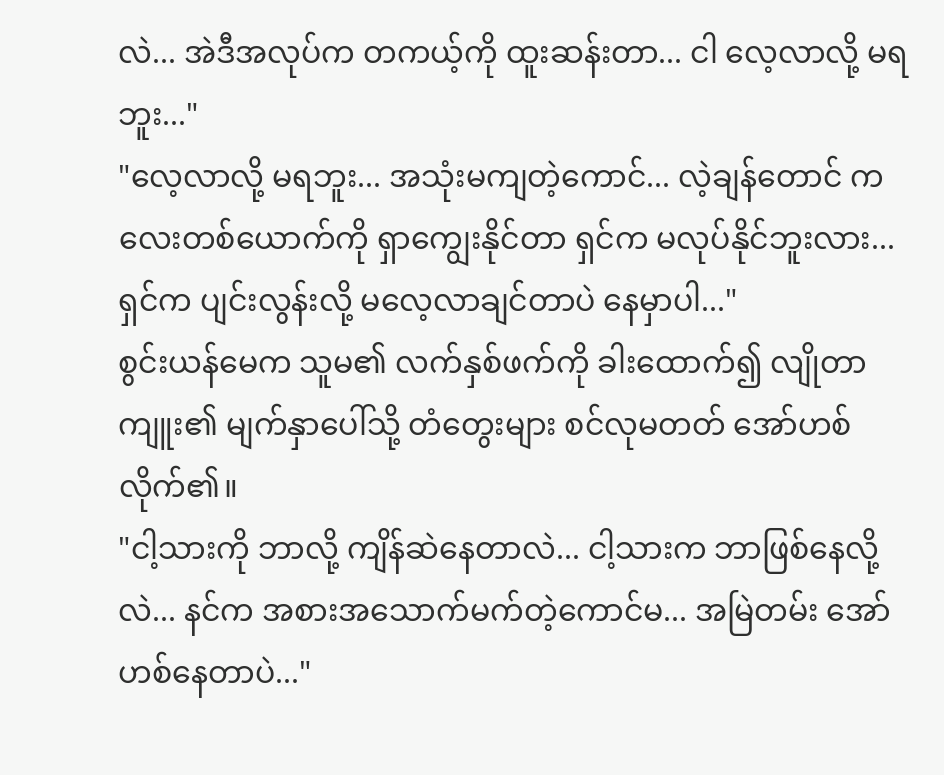လဲ... အဲဒီအလုပ်က တကယ့်ကို ထူးဆန်းတာ... ငါ လေ့လာလို့ မရဘူး..."
"လေ့လာလို့ မရဘူး... အသုံးမကျတဲ့ကောင်... လဲ့ချန်တောင် ကလေးတစ်ယောက်ကို ရှာကျွေးနိုင်တာ ရှင်က မလုပ်နိုင်ဘူးလား... ရှင်က ပျင်းလွန်းလို့ မလေ့လာချင်တာပဲ နေမှာပါ..."
စွင်းယန်မေက သူမ၏ လက်နှစ်ဖက်ကို ခါးထောက်၍ လျိုတာကျူး၏ မျက်နှာပေါ်သို့ တံတွေးများ စင်လုမတတ် အော်ဟစ်လိုက်၏။
"ငါ့သားကို ဘာလို့ ကျိန်ဆဲနေတာလဲ... ငါ့သားက ဘာဖြစ်နေလို့လဲ... နင်က အစားအသောက်မက်တဲ့ကောင်မ... အမြဲတမ်း အော်ဟစ်နေတာပဲ..."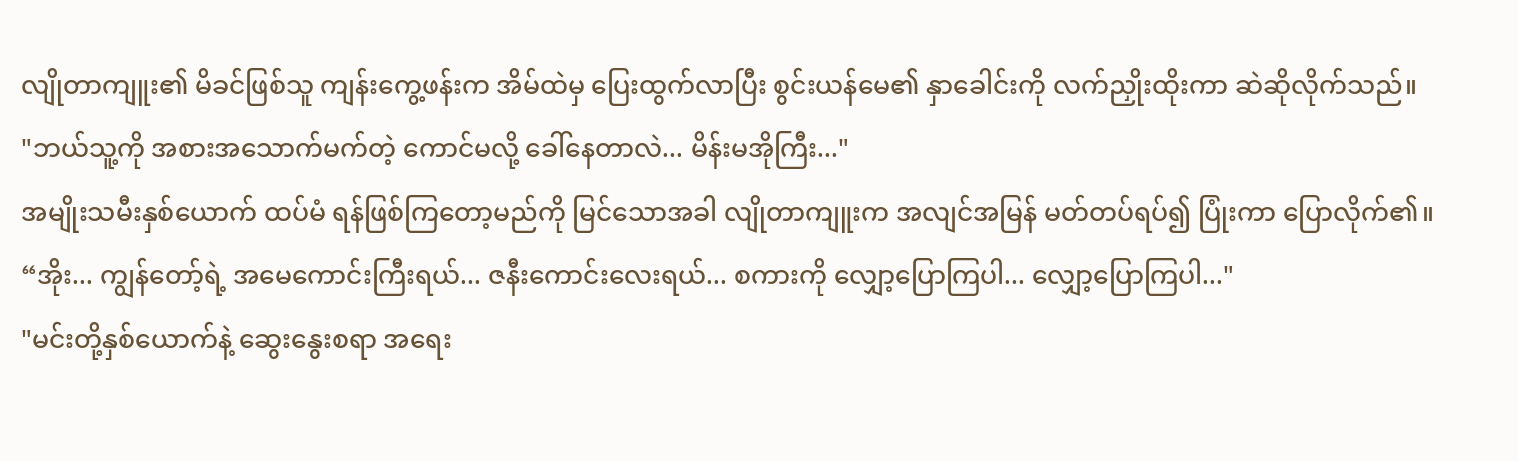လျိုတာကျူး၏ မိခင်ဖြစ်သူ ကျန်းကွေ့ဖန်းက အိမ်ထဲမှ ပြေးထွက်လာပြီး စွင်းယန်မေ၏ နှာခေါင်းကို လက်ညှိုးထိုးကာ ဆဲဆိုလိုက်သည်။
"ဘယ်သူ့ကို အစားအသောက်မက်တဲ့ ကောင်မလို့ ခေါ်နေတာလဲ... မိန်းမအိုကြီး..."
အမျိုးသမီးနှစ်ယောက် ထပ်မံ ရန်ဖြစ်ကြတော့မည်ကို မြင်သောအခါ လျိုတာကျူးက အလျင်အမြန် မတ်တပ်ရပ်၍ ပြုံးကာ ပြောလိုက်၏။
“အိုး... ကျွန်တော့်ရဲ့ အမေကောင်းကြီးရယ်... ဇနီးကောင်းလေးရယ်... စကားကို လျှော့ပြောကြပါ... လျှော့ပြောကြပါ..."
"မင်းတို့နှစ်ယောက်နဲ့ ဆွေးနွေးစရာ အရေး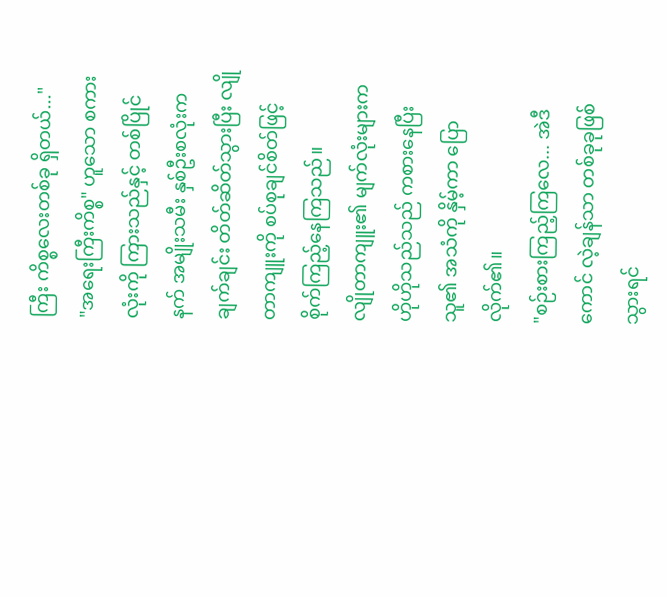ကြီး ကိစ္စလေးတစ်ခု ရှိတယ်..."
"အရေးကြီးကိစ္စ" ဟူသော စကားလုံးကို ကြားသည်နှင့် တစ်ပြိုင်နက် အမျိုးသမီး နှစ်ဦးစလုံးက ချက်ချင်း တိတ်ဆိတ်သွားပြီး လျိုတာကျူးကို စပ်စုချင်စိတ်ဖြင့် စိုက်ကြည့်နေကြသည်။
လျိုတာကျူး၏ မျက်လုံးများက ဟိုဟိုသည်သည် ကစားနေပြီး သူ၏ အသံကို နှိမ့်ကာ ပြောလိုက်၏။
"စဉ်းစားကြည့်ကြလေ... အဲဒီကောင် လဲ့ချန်သာ တစ်ခုခုဖြစ်သွားရင်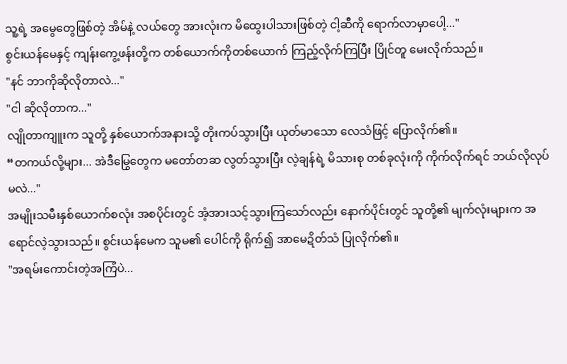သူ့ရဲ့ အမွေတွေဖြစ်တဲ့ အိမ်နဲ့ လယ်တွေ အားလုံးက မိထွေးပါသားဖြစ်တဲ့ ငါ့ဆီကို ရောက်လာမှာပေါ့..."
စွင်းယန်မေနှင့် ကျန်းကွေ့ဖန်းတို့က တစ်ယောက်ကိုတစ်ယောက် ကြည့်လိုက်ကြပြီး ပြိုင်တူ မေးလိုက်သည်။
"နင် ဘာကိုဆိုလိုတာလဲ..."
"ငါ ဆိုလိုတာက..."
လျိုတာကျူးက သူတို့ နှစ်ယောက်အနားသို့ တိုးကပ်သွားပြီး ယုတ်မာသော လေသံဖြင့် ပြောလိုက်၏။
“တကယ်လို့များ... အဲဒီမြွေတွေက မတော်တဆ လွတ်သွားပြီး လဲ့ချန်ရဲ့ မိသားစု တစ်ခုလုံးကို ကိုက်လိုက်ရင် ဘယ်လိုလုပ်မလဲ..."
အမျိုးသမီးနှစ်ယောက်စလုံး အစပိုင်းတွင် အံ့အားသင့်သွားကြသော်လည်း နောက်ပိုင်းတွင် သူတို့၏ မျက်လုံးများက အရောင်လဲ့သွားသည်။ စွင်းယန်မေက သူမ၏ ပေါင်ကို ရိုက်၍ အာမေဍိတ်သံ ပြုလိုက်၏။
"အရမ်းကောင်းတဲ့အကြံပဲ...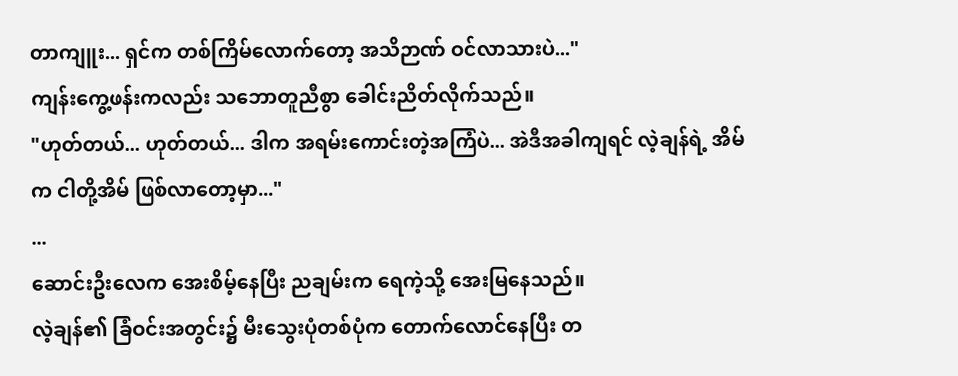တာကျူး... ရှင်က တစ်ကြိမ်လောက်တော့ အသိဉာဏ် ဝင်လာသားပဲ..."
ကျန်းကွေ့ဖန်းကလည်း သဘောတူညီစွာ ခေါင်းညိတ်လိုက်သည်။
"ဟုတ်တယ်... ဟုတ်တယ်... ဒါက အရမ်းကောင်းတဲ့အကြံပဲ... အဲဒီအခါကျရင် လဲ့ချန်ရဲ့ အိမ်က ငါတို့အိမ် ဖြစ်လာတော့မှာ..."
...
ဆောင်းဦးလေက အေးစိမ့်နေပြီး ညချမ်းက ရေကဲ့သို့ အေးမြနေသည်။
လဲ့ချန်၏ ခြံဝင်းအတွင်း၌ မီးသွေးပုံတစ်ပုံက တောက်လောင်နေပြီး တ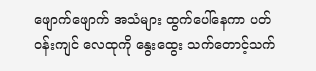ဖျောက်ဖျောက် အသံများ ထွက်ပေါ်နေကာ ပတ်ဝန်းကျင် လေထုကို နွေးထွေး သက်တောင့်သက်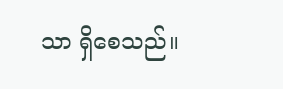သာ ရှိစေသည်။